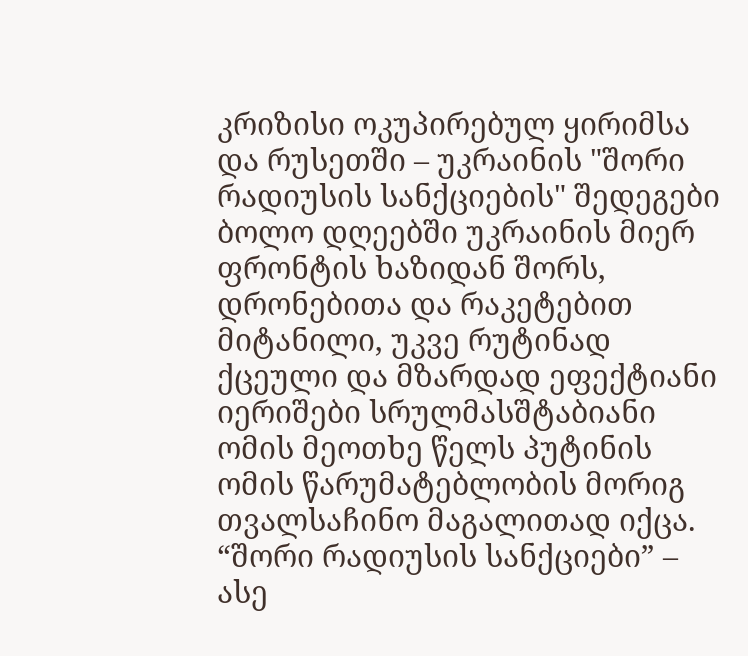კრიზისი ოკუპირებულ ყირიმსა და რუსეთში – უკრაინის "შორი რადიუსის სანქციების" შედეგები
ბოლო დღეებში უკრაინის მიერ ფრონტის ხაზიდან შორს, დრონებითა და რაკეტებით მიტანილი, უკვე რუტინად ქცეული და მზარდად ეფექტიანი იერიშები სრულმასშტაბიანი ომის მეოთხე წელს პუტინის ომის წარუმატებლობის მორიგ თვალსაჩინო მაგალითად იქცა.
“შორი რადიუსის სანქციები” – ასე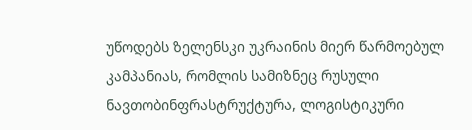უწოდებს ზელენსკი უკრაინის მიერ წარმოებულ კამპანიას, რომლის სამიზნეც რუსული ნავთობინფრასტრუქტურა, ლოგისტიკური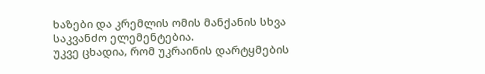ხაზები და კრემლის ომის მანქანის სხვა საკვანძო ელემენტებია.
უკვე ცხადია, რომ უკრაინის დარტყმების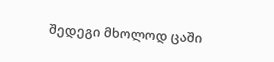შედეგი მხოლოდ ცაში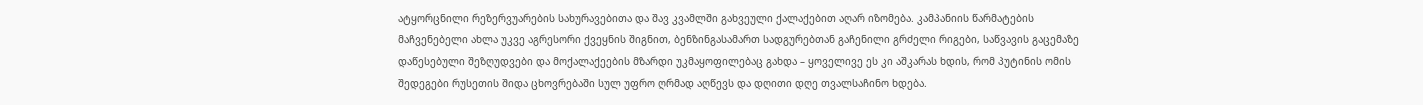ატყორცნილი რეზერვუარების სახურავებითა და შავ კვამლში გახვეული ქალაქებით აღარ იზომება. კამპანიის წარმატების მაჩვენებელი ახლა უკვე აგრესორი ქვეყნის შიგნით, ბენზინგასამართ სადგურებთან გაჩენილი გრძელი რიგები, საწვავის გაცემაზე დაწესებული შეზღუდვები და მოქალაქეების მზარდი უკმაყოფილებაც გახდა – ყოველივე ეს კი აშკარას ხდის, რომ პუტინის ომის შედეგები რუსეთის შიდა ცხოვრებაში სულ უფრო ღრმად აღწევს და დღითი დღე თვალსაჩინო ხდება.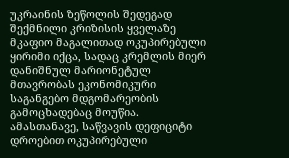უკრაინის ზეწოლის შედეგად შექმნილი კრიზისის ყველაზე მკაფიო მაგალითად ოკუპირებული ყირიმი იქცა, სადაც კრემლის მიერ დანიშნულ მარიონეტულ მთავრობას ეკონომიკური საგანგებო მდგომარეობის გამოცხადებაც მოუწია. ამასთანავე, საწვავის დეფიციტი დროებით ოკუპირებული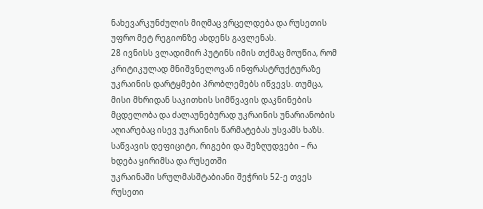ნახევარკუნძულის მიღმაც ვრცელდება და რუსეთის უფრო მეტ რეგიონზე ახდენს გავლენას.
28 ივნისს ვლადიმირ პუტინს იმის თქმაც მოუწია, რომ კრიტიკულად მნიშვნელოვან ინფრასტრუქტურაზე უკრაინის დარტყმები პრობლემებს იწვევს. თუმცა, მისი მხრიდან საკითხის სიმწვავის დაკნინების მცდელობა და ძალაუნებურად უკრაინის უნარიანობის აღიარებაც ისევ უკრაინის წარმატებას უსვამს ხაზს.
საწვავის დეფიციტი, რიგები და შეზღუდვები – რა ხდება ყირიმსა და რუსეთში
უკრაინაში სრულმასშტაბიანი შეჭრის 52-ე თვეს რუსეთი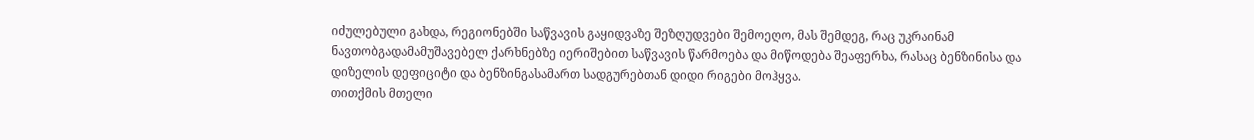იძულებული გახდა, რეგიონებში საწვავის გაყიდვაზე შეზღუდვები შემოეღო, მას შემდეგ, რაც უკრაინამ ნავთობგადამამუშავებელ ქარხნებზე იერიშებით საწვავის წარმოება და მიწოდება შეაფერხა, რასაც ბენზინისა და დიზელის დეფიციტი და ბენზინგასამართ სადგურებთან დიდი რიგები მოჰყვა.
თითქმის მთელი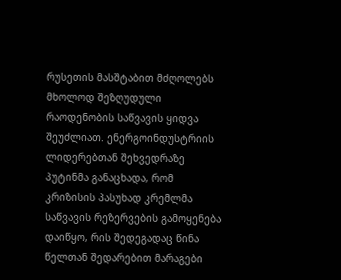რუსეთის მასშტაბით მძღოლებს მხოლოდ შეზღუდული რაოდენობის საწვავის ყიდვა შეუძლიათ. ენერგოინდუსტრიის ლიდერებთან შეხვედრაზე პუტინმა განაცხადა, რომ კრიზისის პასუხად კრემლმა საწვავის რეზერვების გამოყენება დაიწყო, რის შედეგადაც წინა წელთან შედარებით მარაგები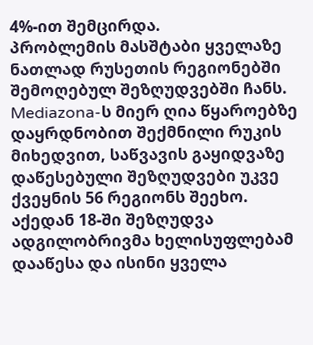4%-ით შემცირდა.
პრობლემის მასშტაბი ყველაზე ნათლად რუსეთის რეგიონებში შემოღებულ შეზღუდვებში ჩანს. Mediazona-ს მიერ ღია წყაროებზე დაყრდნობით შექმნილი რუკის მიხედვით, საწვავის გაყიდვაზე დაწესებული შეზღუდვები უკვე ქვეყნის 56 რეგიონს შეეხო. აქედან 18-ში შეზღუდვა ადგილობრივმა ხელისუფლებამ დააწესა და ისინი ყველა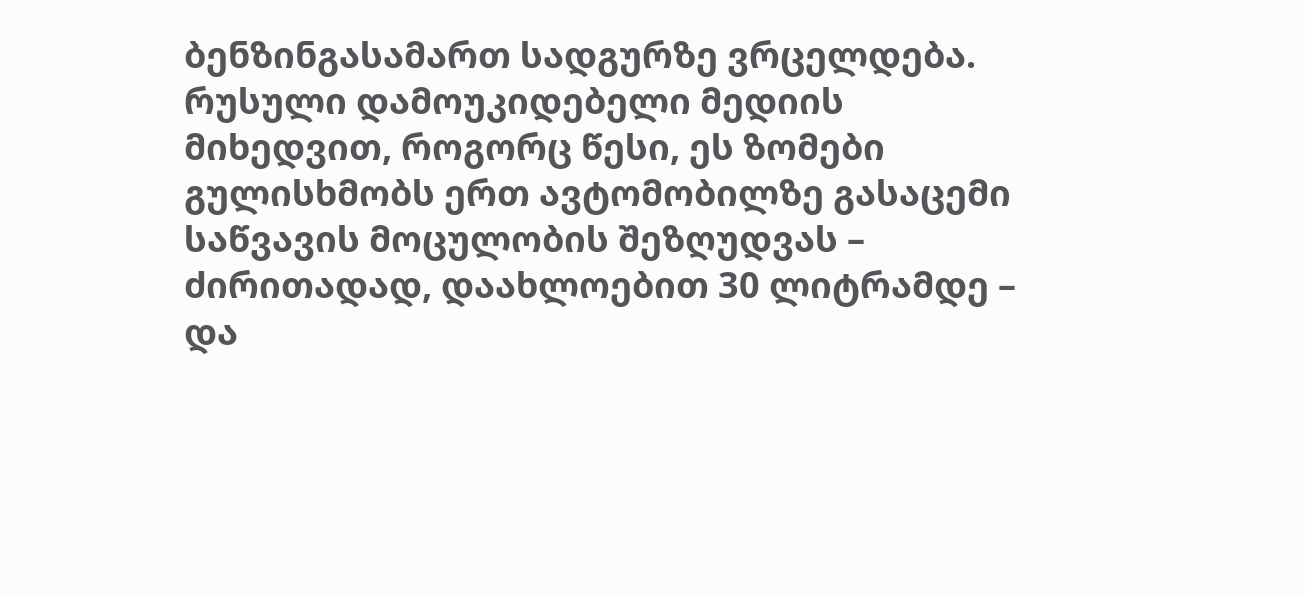ბენზინგასამართ სადგურზე ვრცელდება. რუსული დამოუკიდებელი მედიის მიხედვით, როგორც წესი, ეს ზომები გულისხმობს ერთ ავტომობილზე გასაცემი საწვავის მოცულობის შეზღუდვას – ძირითადად, დაახლოებით 30 ლიტრამდე – და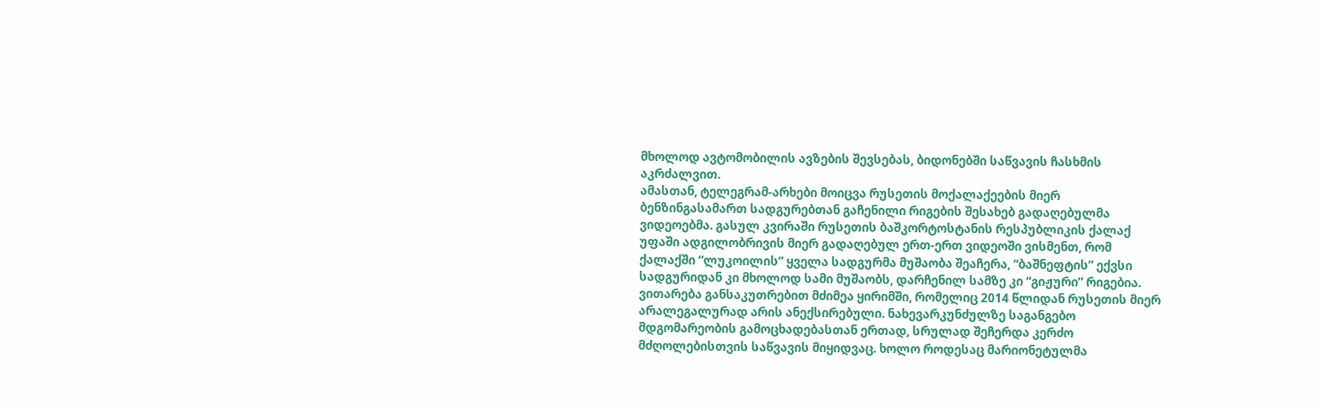მხოლოდ ავტომობილის ავზების შევსებას, ბიდონებში საწვავის ჩასხმის აკრძალვით.
ამასთან, ტელეგრამ-არხები მოიცვა რუსეთის მოქალაქეების მიერ ბენზინგასამართ სადგურებთან გაჩენილი რიგების შესახებ გადაღებულმა ვიდეოებმა. გასულ კვირაში რუსეთის ბაშკორტოსტანის რესპუბლიკის ქალაქ უფაში ადგილობრივის მიერ გადაღებულ ერთ-ერთ ვიდეოში ვისმენთ, რომ ქალაქში “ლუკოილის” ყველა სადგურმა მუშაობა შეაჩერა, “ბაშნეფტის” ექვსი სადგურიდან კი მხოლოდ სამი მუშაობს, დარჩენილ სამზე კი “გიჟური” რიგებია.
ვითარება განსაკუთრებით მძიმეა ყირიმში, რომელიც 2014 წლიდან რუსეთის მიერ არალეგალურად არის ანექსირებული. ნახევარკუნძულზე საგანგებო მდგომარეობის გამოცხადებასთან ერთად, სრულად შეჩერდა კერძო მძღოლებისთვის საწვავის მიყიდვაც. ხოლო როდესაც მარიონეტულმა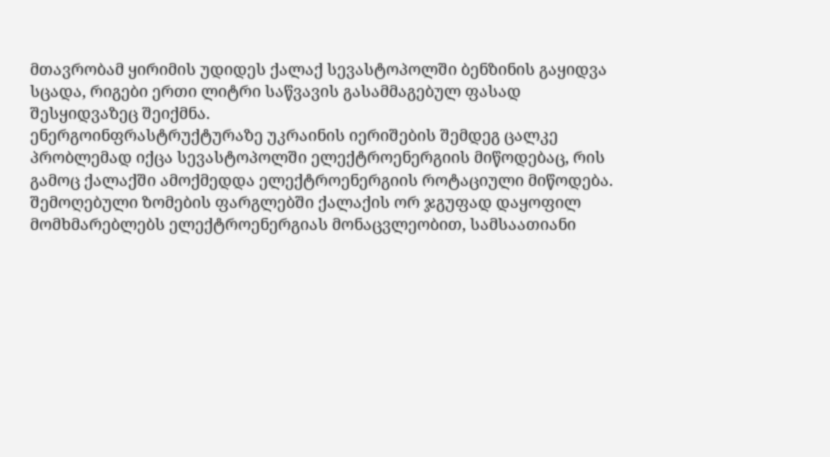მთავრობამ ყირიმის უდიდეს ქალაქ სევასტოპოლში ბენზინის გაყიდვა სცადა, რიგები ერთი ლიტრი საწვავის გასამმაგებულ ფასად შესყიდვაზეც შეიქმნა.
ენერგოინფრასტრუქტურაზე უკრაინის იერიშების შემდეგ ცალკე პრობლემად იქცა სევასტოპოლში ელექტროენერგიის მიწოდებაც, რის გამოც ქალაქში ამოქმედდა ელექტროენერგიის როტაციული მიწოდება. შემოღებული ზომების ფარგლებში ქალაქის ორ ჯგუფად დაყოფილ მომხმარებლებს ელექტროენერგიას მონაცვლეობით, სამსაათიანი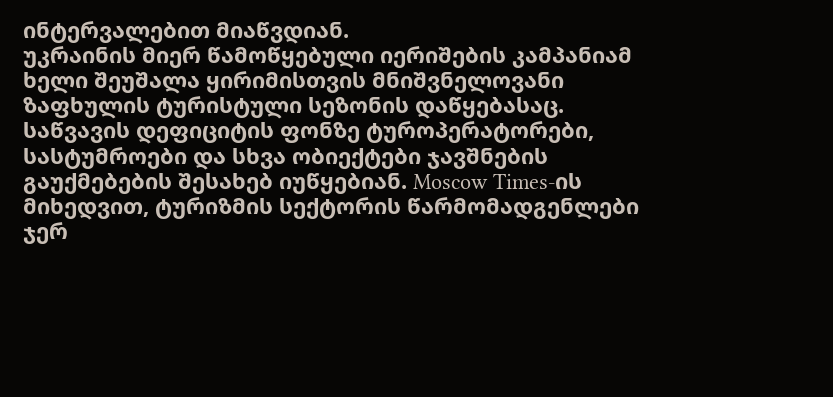ინტერვალებით მიაწვდიან.
უკრაინის მიერ წამოწყებული იერიშების კამპანიამ ხელი შეუშალა ყირიმისთვის მნიშვნელოვანი ზაფხულის ტურისტული სეზონის დაწყებასაც. საწვავის დეფიციტის ფონზე ტუროპერატორები, სასტუმროები და სხვა ობიექტები ჯავშნების გაუქმებების შესახებ იუწყებიან. Moscow Times-ის მიხედვით, ტურიზმის სექტორის წარმომადგენლები ჯერ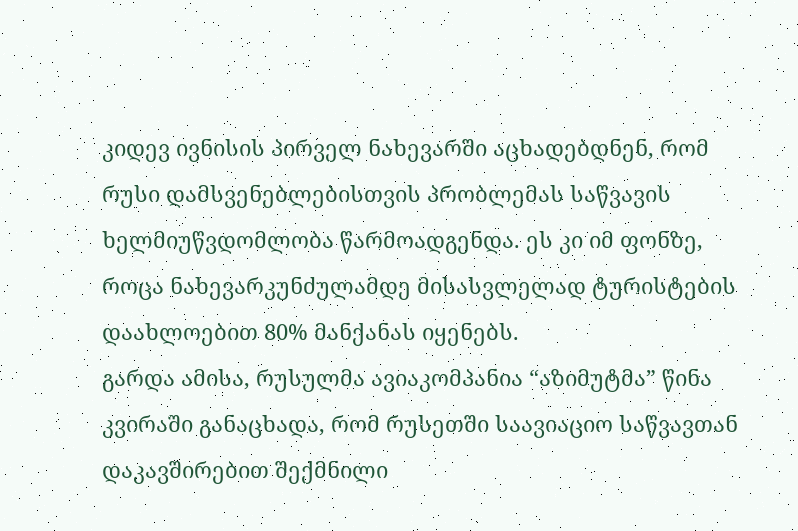კიდევ ივნისის პირველ ნახევარში აცხადებდნენ, რომ რუსი დამსვენებლებისთვის პრობლემას საწვავის ხელმიუწვდომლობა წარმოადგენდა. ეს კი იმ ფონზე, როცა ნახევარკუნძულამდე მისასვლელად ტურისტების დაახლოებით 80% მანქანას იყენებს.
გარდა ამისა, რუსულმა ავიაკომპანია “აზიმუტმა” წინა კვირაში განაცხადა, რომ რუსეთში საავიაციო საწვავთან დაკავშირებით შექმნილი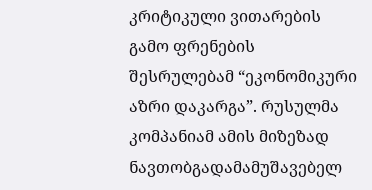კრიტიკული ვითარების გამო ფრენების შესრულებამ “ეკონომიკური აზრი დაკარგა”. რუსულმა კომპანიამ ამის მიზეზად ნავთობგადამამუშავებელ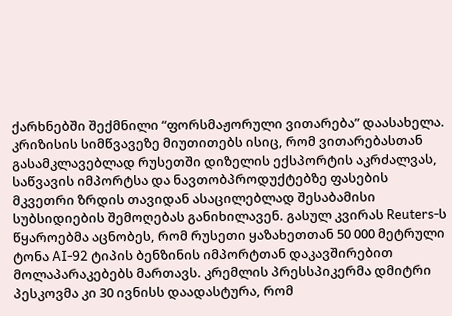ქარხნებში შექმნილი “ფორსმაჟორული ვითარება” დაასახელა.
კრიზისის სიმწვავეზე მიუთითებს ისიც, რომ ვითარებასთან გასამკლავებლად რუსეთში დიზელის ექსპორტის აკრძალვას, საწვავის იმპორტსა და ნავთობპროდუქტებზე ფასების მკვეთრი ზრდის თავიდან ასაცილებლად შესაბამისი სუბსიდიების შემოღებას განიხილავენ. გასულ კვირას Reuters-ს წყაროებმა აცნობეს, რომ რუსეთი ყაზახეთთან 50 000 მეტრული ტონა AI-92 ტიპის ბენზინის იმპორტთან დაკავშირებით მოლაპარაკებებს მართავს. კრემლის პრესსპიკერმა დმიტრი პესკოვმა კი 30 ივნისს დაადასტურა, რომ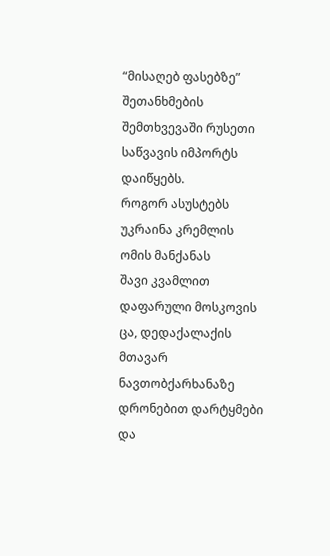“მისაღებ ფასებზე” შეთანხმების შემთხვევაში რუსეთი საწვავის იმპორტს დაიწყებს.
როგორ ასუსტებს უკრაინა კრემლის ომის მანქანას
შავი კვამლით დაფარული მოსკოვის ცა, დედაქალაქის მთავარ ნავთობქარხანაზე დრონებით დარტყმები და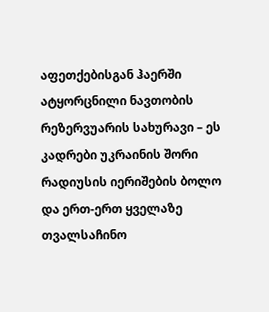აფეთქებისგან ჰაერში ატყორცნილი ნავთობის რეზერვუარის სახურავი – ეს კადრები უკრაინის შორი რადიუსის იერიშების ბოლო და ერთ-ერთ ყველაზე თვალსაჩინო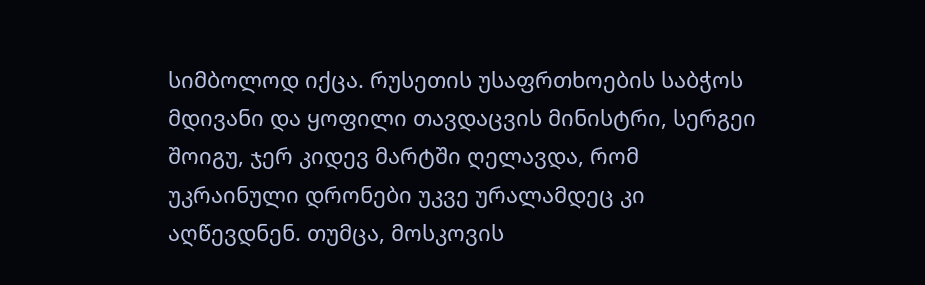სიმბოლოდ იქცა. რუსეთის უსაფრთხოების საბჭოს მდივანი და ყოფილი თავდაცვის მინისტრი, სერგეი შოიგუ, ჯერ კიდევ მარტში ღელავდა, რომ უკრაინული დრონები უკვე ურალამდეც კი აღწევდნენ. თუმცა, მოსკოვის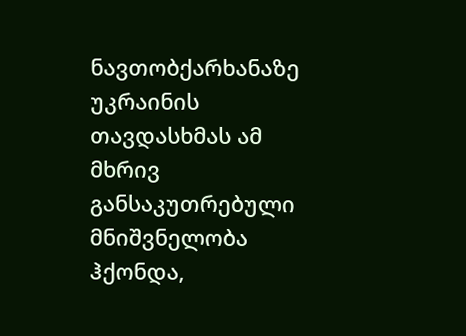ნავთობქარხანაზე უკრაინის თავდასხმას ამ მხრივ განსაკუთრებული მნიშვნელობა ჰქონდა,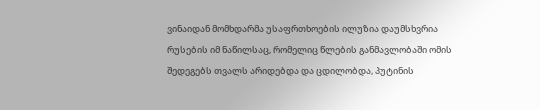ვინაიდან მომხდარმა უსაფრთხოების ილუზია დაუმსხვრია რუსების იმ ნაწილსაც, რომელიც წლების განმავლობაში ომის შედეგებს თვალს არიდებდა და ცდილობდა, პუტინის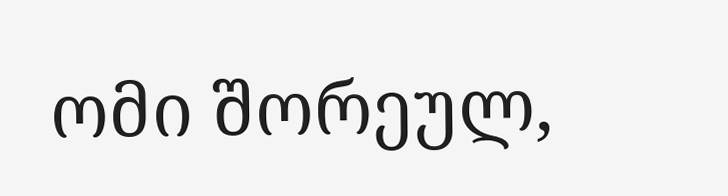ომი შორეულ,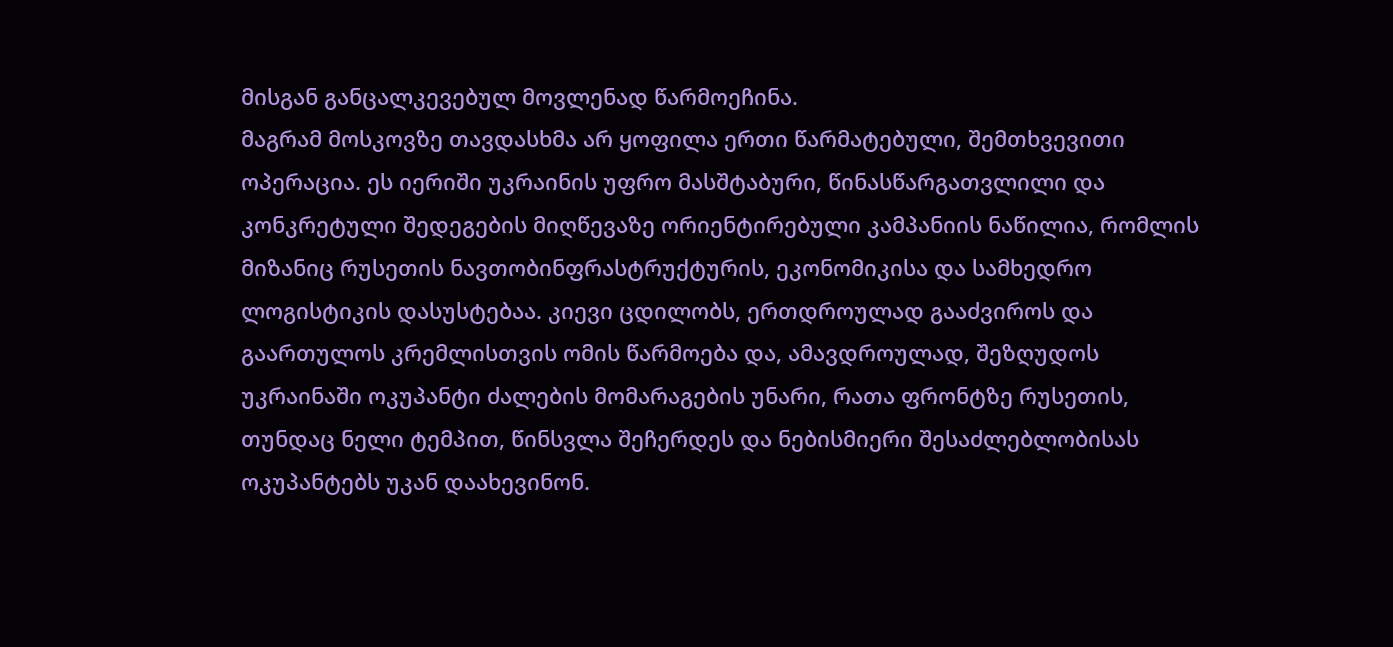მისგან განცალკევებულ მოვლენად წარმოეჩინა.
მაგრამ მოსკოვზე თავდასხმა არ ყოფილა ერთი წარმატებული, შემთხვევითი ოპერაცია. ეს იერიში უკრაინის უფრო მასშტაბური, წინასწარგათვლილი და კონკრეტული შედეგების მიღწევაზე ორიენტირებული კამპანიის ნაწილია, რომლის მიზანიც რუსეთის ნავთობინფრასტრუქტურის, ეკონომიკისა და სამხედრო ლოგისტიკის დასუსტებაა. კიევი ცდილობს, ერთდროულად გააძვიროს და გაართულოს კრემლისთვის ომის წარმოება და, ამავდროულად, შეზღუდოს უკრაინაში ოკუპანტი ძალების მომარაგების უნარი, რათა ფრონტზე რუსეთის, თუნდაც ნელი ტემპით, წინსვლა შეჩერდეს და ნებისმიერი შესაძლებლობისას ოკუპანტებს უკან დაახევინონ.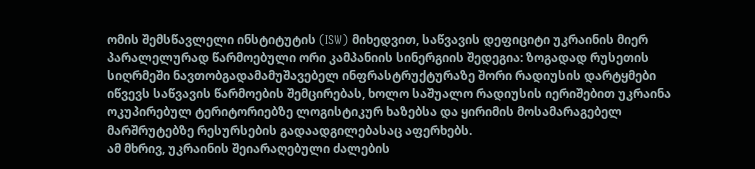ომის შემსწავლელი ინსტიტუტის (ISW) მიხედვით, საწვავის დეფიციტი უკრაინის მიერ პარალელურად წარმოებული ორი კამპანიის სინერგიის შედეგია: ზოგადად რუსეთის სიღრმეში ნავთობგადამამუშავებელ ინფრასტრუქტურაზე შორი რადიუსის დარტყმები იწვევს საწვავის წარმოების შემცირებას, ხოლო საშუალო რადიუსის იერიშებით უკრაინა ოკუპირებულ ტერიტორიებზე ლოგისტიკურ ხაზებსა და ყირიმის მოსამარაგებელ მარშრუტებზე რესურსების გადაადგილებასაც აფერხებს.
ამ მხრივ, უკრაინის შეიარაღებული ძალების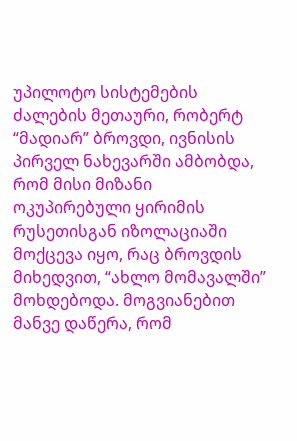უპილოტო სისტემების ძალების მეთაური, რობერტ “მადიარ” ბროვდი, ივნისის პირველ ნახევარში ამბობდა, რომ მისი მიზანი ოკუპირებული ყირიმის რუსეთისგან იზოლაციაში მოქცევა იყო, რაც ბროვდის მიხედვით, “ახლო მომავალში” მოხდებოდა. მოგვიანებით მანვე დაწერა, რომ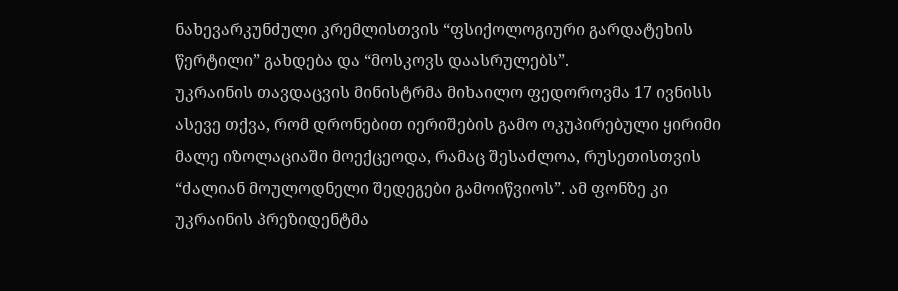ნახევარკუნძული კრემლისთვის “ფსიქოლოგიური გარდატეხის წერტილი” გახდება და “მოსკოვს დაასრულებს”.
უკრაინის თავდაცვის მინისტრმა მიხაილო ფედოროვმა 17 ივნისს ასევე თქვა, რომ დრონებით იერიშების გამო ოკუპირებული ყირიმი მალე იზოლაციაში მოექცეოდა, რამაც შესაძლოა, რუსეთისთვის “ძალიან მოულოდნელი შედეგები გამოიწვიოს”. ამ ფონზე კი უკრაინის პრეზიდენტმა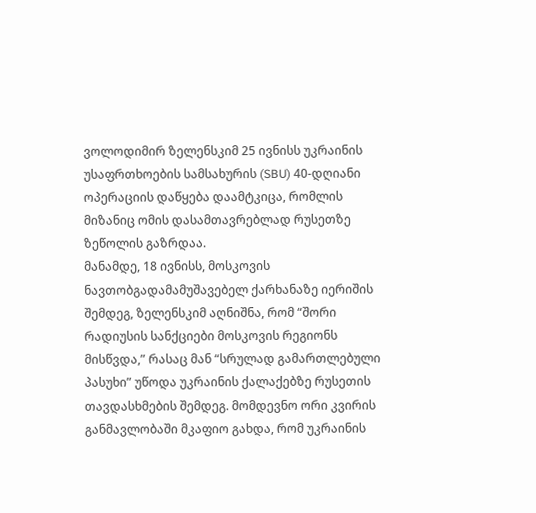ვოლოდიმირ ზელენსკიმ 25 ივნისს უკრაინის უსაფრთხოების სამსახურის (SBU) 40-დღიანი ოპერაციის დაწყება დაამტკიცა, რომლის მიზანიც ომის დასამთავრებლად რუსეთზე ზეწოლის გაზრდაა.
მანამდე, 18 ივნისს, მოსკოვის ნავთობგადამამუშავებელ ქარხანაზე იერიშის შემდეგ, ზელენსკიმ აღნიშნა, რომ “შორი რადიუსის სანქციები მოსკოვის რეგიონს მისწვდა,” რასაც მან “სრულად გამართლებული პასუხი” უწოდა უკრაინის ქალაქებზე რუსეთის თავდასხმების შემდეგ. მომდევნო ორი კვირის განმავლობაში მკაფიო გახდა, რომ უკრაინის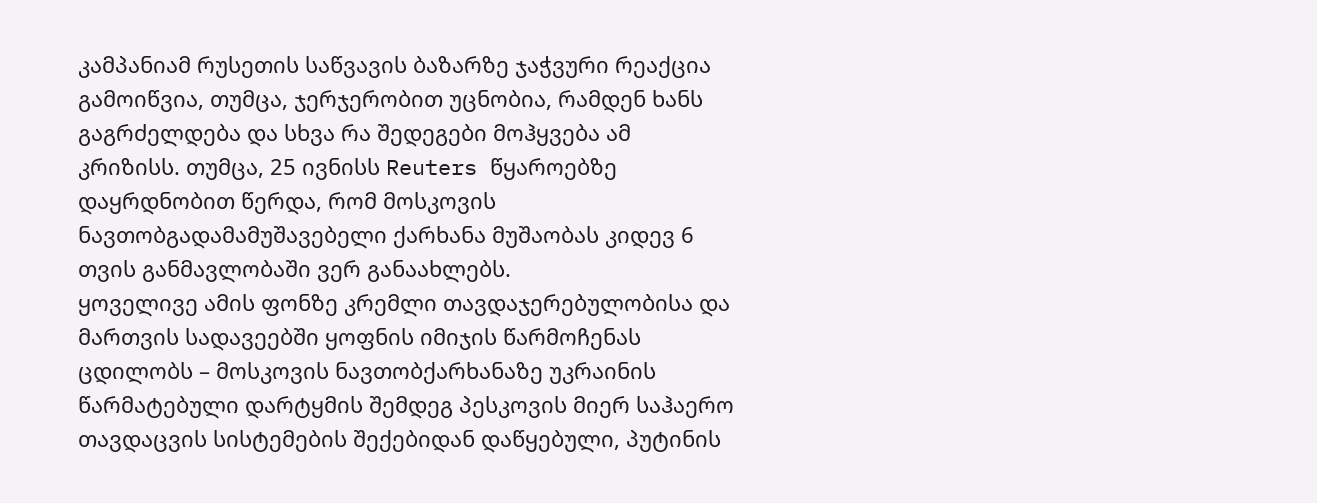კამპანიამ რუსეთის საწვავის ბაზარზე ჯაჭვური რეაქცია გამოიწვია, თუმცა, ჯერჯერობით უცნობია, რამდენ ხანს გაგრძელდება და სხვა რა შედეგები მოჰყვება ამ კრიზისს. თუმცა, 25 ივნისს Reuters წყაროებზე დაყრდნობით წერდა, რომ მოსკოვის ნავთობგადამამუშავებელი ქარხანა მუშაობას კიდევ 6 თვის განმავლობაში ვერ განაახლებს.
ყოველივე ამის ფონზე კრემლი თავდაჯერებულობისა და მართვის სადავეებში ყოფნის იმიჯის წარმოჩენას ცდილობს – მოსკოვის ნავთობქარხანაზე უკრაინის წარმატებული დარტყმის შემდეგ პესკოვის მიერ საჰაერო თავდაცვის სისტემების შექებიდან დაწყებული, პუტინის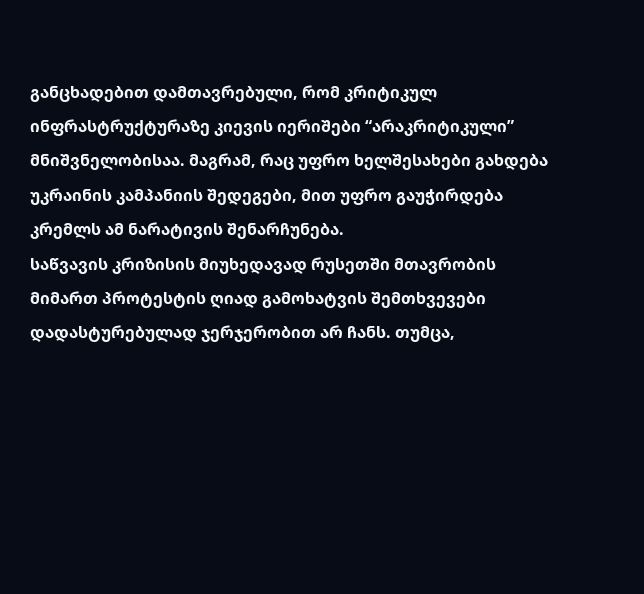განცხადებით დამთავრებული, რომ კრიტიკულ ინფრასტრუქტურაზე კიევის იერიშები “არაკრიტიკული” მნიშვნელობისაა. მაგრამ, რაც უფრო ხელშესახები გახდება უკრაინის კამპანიის შედეგები, მით უფრო გაუჭირდება კრემლს ამ ნარატივის შენარჩუნება.
საწვავის კრიზისის მიუხედავად რუსეთში მთავრობის მიმართ პროტესტის ღიად გამოხატვის შემთხვევები დადასტურებულად ჯერჯერობით არ ჩანს. თუმცა,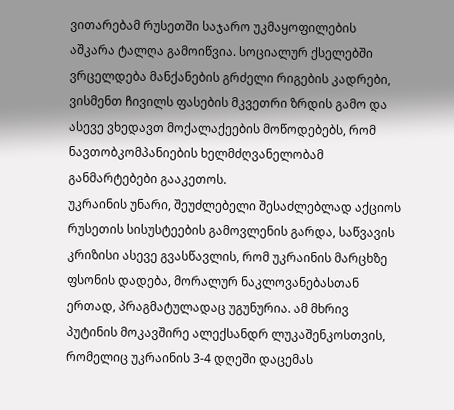ვითარებამ რუსეთში საჯარო უკმაყოფილების აშკარა ტალღა გამოიწვია. სოციალურ ქსელებში ვრცელდება მანქანების გრძელი რიგების კადრები, ვისმენთ ჩივილს ფასების მკვეთრი ზრდის გამო და ასევე ვხედავთ მოქალაქეების მოწოდებებს, რომ ნავთობკომპანიების ხელმძღვანელობამ განმარტებები გააკეთოს.
უკრაინის უნარი, შეუძლებელი შესაძლებლად აქციოს
რუსეთის სისუსტეების გამოვლენის გარდა, საწვავის კრიზისი ასევე გვასწავლის, რომ უკრაინის მარცხზე ფსონის დადება, მორალურ ნაკლოვანებასთან ერთად, პრაგმატულადაც უგუნურია. ამ მხრივ პუტინის მოკავშირე ალექსანდრ ლუკაშენკოსთვის, რომელიც უკრაინის 3-4 დღეში დაცემას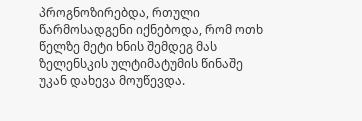პროგნოზირებდა, რთული წარმოსადგენი იქნებოდა, რომ ოთხ წელზე მეტი ხნის შემდეგ მას ზელენსკის ულტიმატუმის წინაშე უკან დახევა მოუწევდა.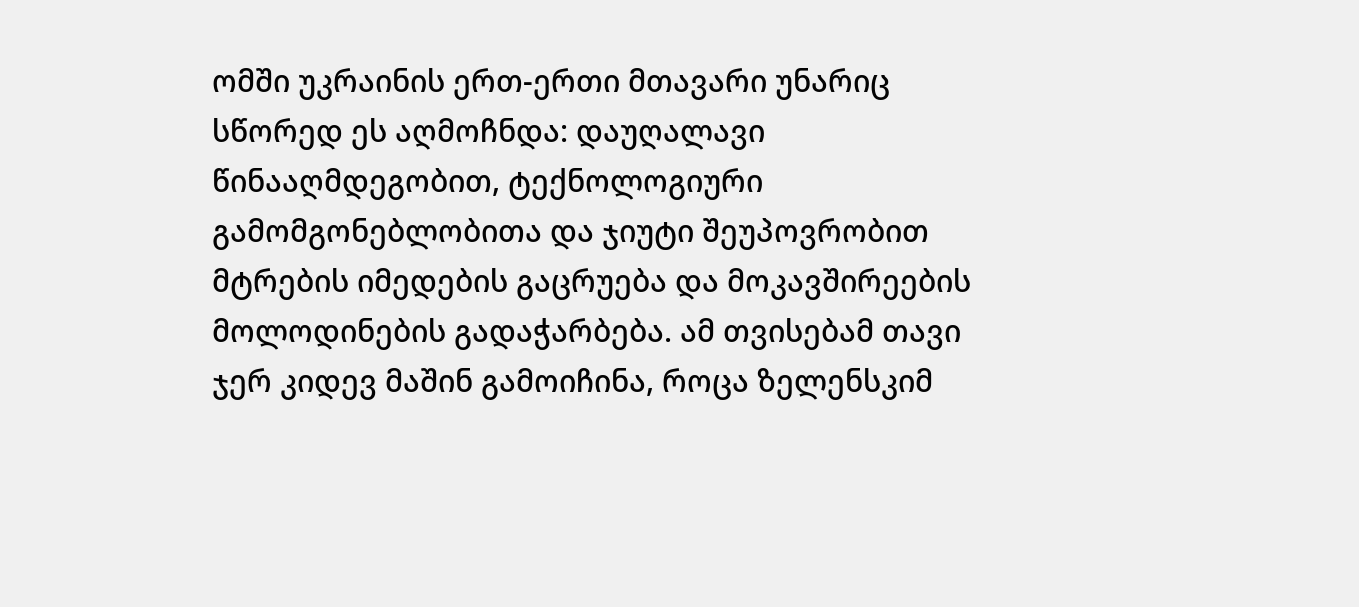ომში უკრაინის ერთ-ერთი მთავარი უნარიც სწორედ ეს აღმოჩნდა: დაუღალავი წინააღმდეგობით, ტექნოლოგიური გამომგონებლობითა და ჯიუტი შეუპოვრობით მტრების იმედების გაცრუება და მოკავშირეების მოლოდინების გადაჭარბება. ამ თვისებამ თავი ჯერ კიდევ მაშინ გამოიჩინა, როცა ზელენსკიმ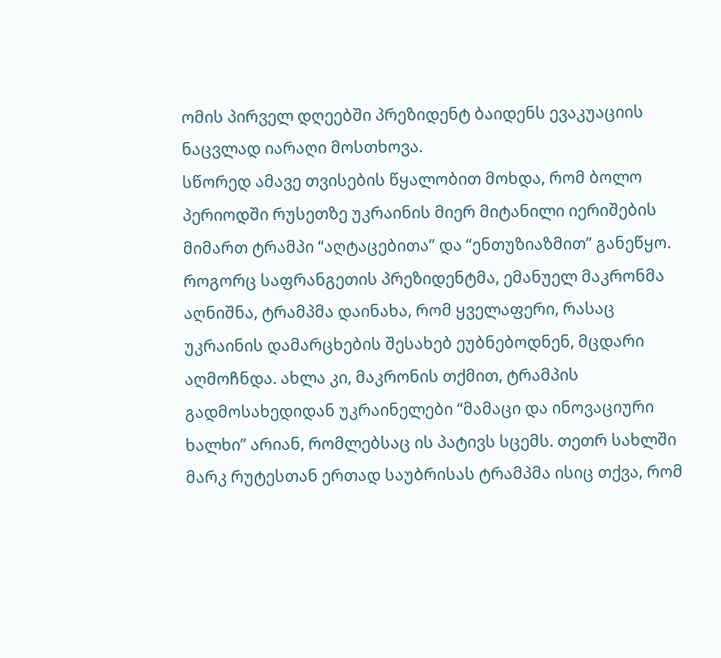ომის პირველ დღეებში პრეზიდენტ ბაიდენს ევაკუაციის ნაცვლად იარაღი მოსთხოვა.
სწორედ ამავე თვისების წყალობით მოხდა, რომ ბოლო პერიოდში რუსეთზე უკრაინის მიერ მიტანილი იერიშების მიმართ ტრამპი “აღტაცებითა” და “ენთუზიაზმით” განეწყო. როგორც საფრანგეთის პრეზიდენტმა, ემანუელ მაკრონმა აღნიშნა, ტრამპმა დაინახა, რომ ყველაფერი, რასაც უკრაინის დამარცხების შესახებ ეუბნებოდნენ, მცდარი აღმოჩნდა. ახლა კი, მაკრონის თქმით, ტრამპის გადმოსახედიდან უკრაინელები “მამაცი და ინოვაციური ხალხი” არიან, რომლებსაც ის პატივს სცემს. თეთრ სახლში მარკ რუტესთან ერთად საუბრისას ტრამპმა ისიც თქვა, რომ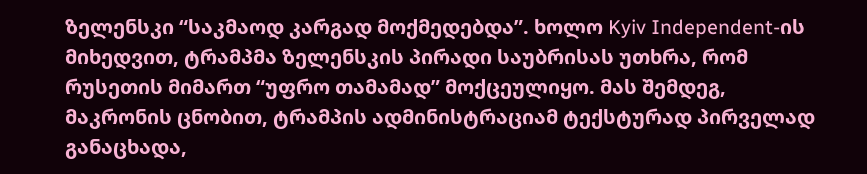ზელენსკი “საკმაოდ კარგად მოქმედებდა”. ხოლო Kyiv Independent-ის მიხედვით, ტრამპმა ზელენსკის პირადი საუბრისას უთხრა, რომ რუსეთის მიმართ “უფრო თამამად” მოქცეულიყო. მას შემდეგ, მაკრონის ცნობით, ტრამპის ადმინისტრაციამ ტექსტურად პირველად განაცხადა,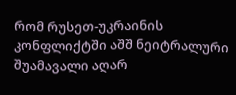რომ რუსეთ-უკრაინის კონფლიქტში აშშ ნეიტრალური შუამავალი აღარ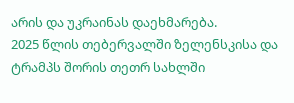არის და უკრაინას დაეხმარება.
2025 წლის თებერვალში ზელენსკისა და ტრამპს შორის თეთრ სახლში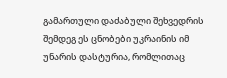გამართული დაძაბული შეხვედრის შემდეგ ეს ცნობები უკრაინის იმ უნარის დასტურია, რომლითაც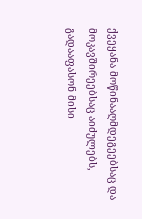ქვეყანა მოწინააღმდეგეებსაც და მოკავშირეებსაც აიძულებს, გადააფასონ მისი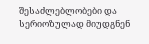შესაძლებლობები და სერიოზულად მიუდგნენ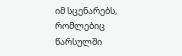იმ სცენარებს, რომლებიც წარსულში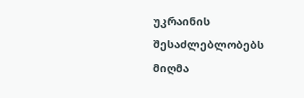უკრაინის შესაძლებლობებს მიღმა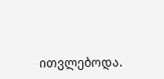ითვლებოდა.